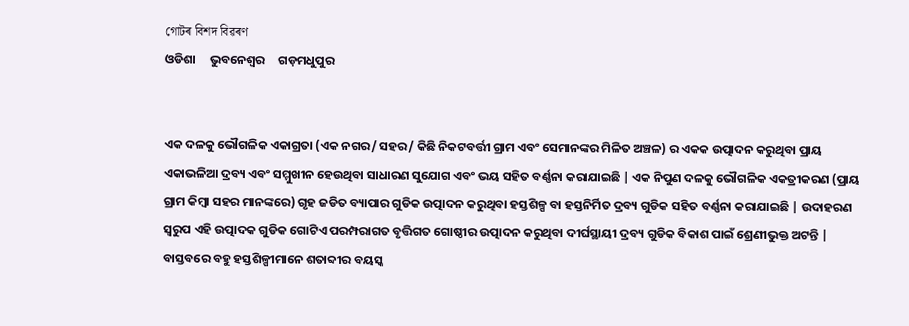গোটৰ বিশদ বিৱৰণ
ଓଡିଶା     ଭୁବନେଶ୍ୱର     ଗଡ଼ମଧୁପୁର


ଏକ ଦଳକୁ ଭୌଗଳିକ ଏକାଗ୍ରତା (ଏକ ନଗର/ ସହର/ କିଛି ନିକଟବର୍ତ୍ତୀ ଗ୍ରାମ ଏବଂ ସେମାନଙ୍କର ମିଳିତ ଅଞ୍ଚଳ) ର ଏକକ ଉତ୍ପାଦନ କରୁଥିବା ପ୍ରାୟ ଏକାଭଳିଆ ଦ୍ରବ୍ୟ ଏବଂ ସମ୍ମୁଖୀନ ହେଉଥିବା ସାଧାରଣ ସୁଯୋଗ ଏବଂ ଭୟ ସହିତ ବର୍ଣ୍ଣନା କରାଯାଇଛି | ଏକ ନିପୁଣ ଦଳକୁ ଭୌଗଳିକ ଏକତ୍ରୀକରଣ (ପ୍ରାୟ ଗ୍ରାମ କିମ୍ୱା ସହର ମାନଙ୍କରେ) ଗୃହ ଜଡିତ ବ୍ୟାପାର ଗୁଡିକ ଉତ୍ପାଦନ କରୁଥିବା ହସ୍ତଶିଳ୍ପ ବା ହସ୍ତନିର୍ମିତ ଦ୍ରବ୍ୟ ଗୁଡିକ ସହିତ ବର୍ଣ୍ଣନା କରାଯାଇଛି | ଉଦାହରଣ ସ୍ୱରୁପ ଏହି ଉତ୍ପାଦକ ଗୁଡିକ ଗୋଟିଏ ପରମ୍ପରାଗତ ବୃତ୍ତିଗତ ଗୋଷ୍ଠୀର ଉତ୍ପାଦନ କରୁଥିବା ଦୀର୍ଘସ୍ଥାୟୀ ଦ୍ରବ୍ୟ ଗୁଡିକ ବିକାଶ ପାଇଁ ଶ୍ରେଣୀଭୁକ୍ତ ଅଟନ୍ତି | ବାସ୍ତବରେ ବହୁ ହସ୍ତଶିଳ୍ପୀମାନେ ଶତାବ୍ଦୀର ବୟସ୍କ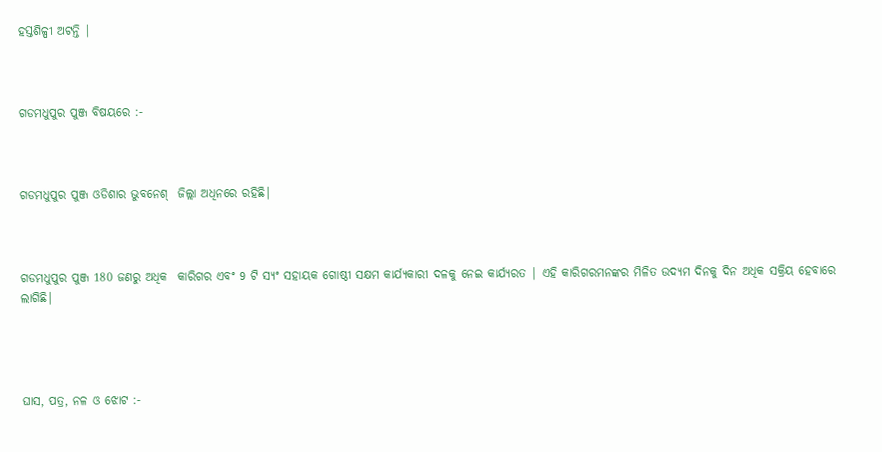ହସ୍ତଶିଳ୍ପୀ ଅଟନ୍ତି |



ଗଡମଧୁପୁର ପୁଞ୍ଜ ବିଷୟରେ :-



ଗଡମଧୁପୁର ପୁଞ୍ଜ ଓଡିଶାର ଭୁବନେଶ୍  ଜିଲ୍ଲା ଅଧିନରେ ରହିଛି|



ଗଡମଧୁପୁର ପୁଞ୍ଜ 180 ଜଣରୁ ଅଧିକ  କାରିଗର ଏବଂ 9 ଟି ସ୍ୟଂ ସହାୟକ ଗୋଷ୍ଠୀ ସକ୍ଷମ କାର୍ଯ୍ୟକାରୀ ଦଳକୁ ନେଇ କାର୍ଯ୍ୟରତ | ଏହି କାରିଗରମନଙ୍କର ମିଳିତ ଉଦ୍ୟମ ଦିନକୁ ଦିନ ଅଧିକ ସକ୍ରିୟ ହେବାରେ ଲାଗିଛି|




ଘାସ, ପତ୍ର, ନଳ ଓ ଝୋଟ :-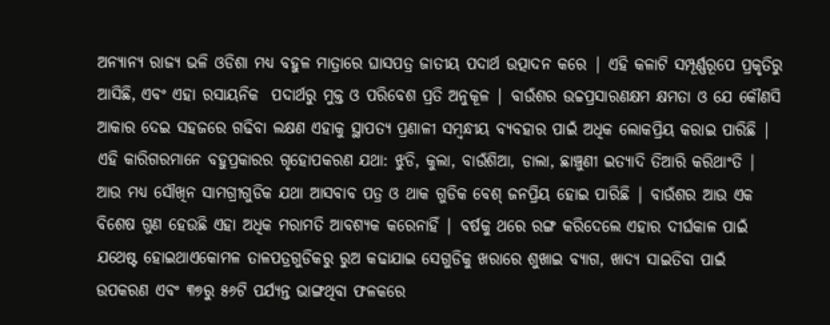ଅନ୍ୟାନ୍ୟ ରାଜ୍ୟ ଭଳି ଓଡିଶା ମଧ୍ୟ ବହୁଳ ମାତ୍ରାରେ ଘାସପତ୍ର ଜାତୀୟ ପଦାର୍ଥ ଉତ୍ପାଦନ କରେ | ଏହି କଳାଟି ସମ୍ପୂର୍ଣ୍ଣରୂପେ ପ୍ରକୃତିରୁ ଆସିଛି, ଏବଂ ଏହା ରସାୟନିକ  ପଦାର୍ଥରୁ ମୁକ୍ତ ଓ ପରିବେଶ ପ୍ରତି ଅନୁକୂଳ | ବାଉଁଶର ଉଚ୍ଚପ୍ରସାରଣକ୍ଷମ କ୍ଷମତା ଓ ଯେ କୌଣସି ଆକାର ଦେଇ ସହଜରେ ଗଢିବା ଲକ୍ଷଣ ଏହାକୁ ସ୍ଥାପତ୍ୟ ପ୍ରଣାଳୀ ସମ୍ଵନ୍ଧୀୟ ବ୍ୟବହାର ପାଇଁ ଅଧିକ ଲୋକପ୍ରିୟ କରାଇ ପାରିଛି | ଏହି କାରିଗରମାନେ ବହୁପ୍ରକାରର ଗୃହୋପକରଣ ଯଥା: ଝୁଡି, କୁଲା, ବାଉଁଶିଆ, ଡାଲା, ଛାଞ୍ଚୁଣୀ ଇତ୍ୟାଦି ତିଆରି କରିଥାଂତି | ଆଉ ମଧ୍ୟ ସୌଖିନ ସାମଗ୍ରୀଗୁଡିକ ଯଥା ଆସବାବ ପତ୍ର ଓ ଥାକ ଗୁଡିକ ବେଶ୍ ଜନପ୍ରିୟ ହୋଇ ପାରିଛି | ବାଉଁଶର ଆଉ ଏକ ବିଶେଷ ଗୁଣ ହେଉଛି ଏହା ଅଧିକ ମରାମତି ଆବଶ୍ୟକ କରେନାହିଁ | ବର୍ଷକୁ ଥରେ ରଙ୍ଗ କରିଦେଲେ ଏହାର ଦୀର୍ଘକାଳ ପାଇଁ ଯଥେଷ୍ଟ ହୋଇଥାଏକୋମଳ ତାଳପତ୍ରଗୁଡିକରୁ ରୁଅ କଢାଯାଇ ସେଗୁଡିକୁ ଖରାରେ ଶୁଖାଇ ବ୍ୟାଗ, ଖାଦ୍ୟ ସାଇତିବା ପାଇଁ ଉପକରଣ ଏବଂ ୩୭ରୁ ୫୬ଟି ପର୍ଯ୍ୟନ୍ତ ଭାଙ୍ଗଥିବା ଫଳକରେ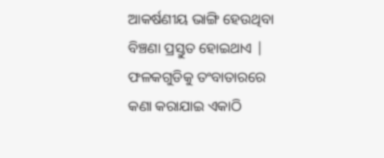ଆକର୍ଷଣୀୟ ଭାଙ୍ଗି ହେଉଥିବା ବିଞ୍ଚଣା ପ୍ରସ୍ତୁତ ହୋଇଥାଏ | ଫଳକଗୁଡିକୁ ତଂବାତାରରେ କଣା କରାଯାଇ ଏକାଠି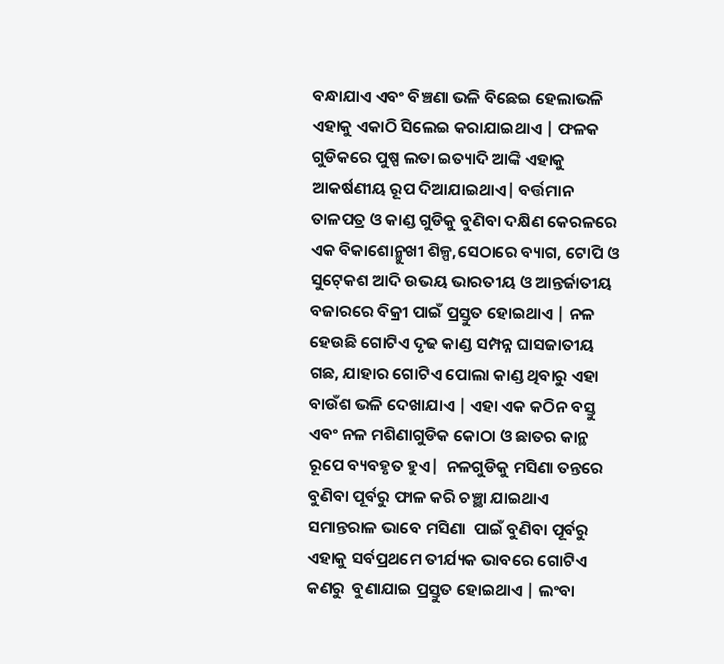ବନ୍ଧାଯାଏ ଏବଂ ବିଞ୍ଚଣା ଭଳି ବିଛେଇ ହେଲାଭଳି ଏହାକୁ ଏକାଠି ସିଲେଇ କରାଯାଇଥାଏ | ଫଳକ ଗୁଡିକରେ ପୁଷ୍ପ ଲତା ଇତ୍ୟାଦି ଆଙ୍କି ଏହାକୁ ଆକର୍ଷଣୀୟ ରୂପ ଦିଆଯାଇଥାଏ| ବର୍ତ୍ତମାନ ତାଳପତ୍ର ଓ କାଣ୍ଡ ଗୁଡିକୁ ବୁଣିବା ଦକ୍ଷିଣ କେରଳରେ ଏକ ବିକାଶୋନ୍ମୁଖୀ ଶିଳ୍ପ,ସେଠାରେ ବ୍ୟାଗ, ଟୋପି ଓ ସୁଟ୍‍କେଶ ଆଦି ଉଭୟ ଭାରତୀୟ ଓ ଆନ୍ତର୍ଜାତୀୟ ବଜାରରେ ବିକ୍ରୀ ପାଇଁ ପ୍ରସ୍ତୁତ ହୋଇଥାଏ | ନଳ ହେଉଛି ଗୋଟିଏ ଦୃଢ କାଣ୍ଡ ସମ୍ପନ୍ନ ଘାସଜାତୀୟ ଗଛ, ଯାହାର ଗୋଟିଏ ପୋଲା କାଣ୍ଡ ଥିବାରୁ ଏହା ବାଉଁଶ ଭଳି ଦେଖାଯାଏ | ଏହା ଏକ କଠିନ ବସ୍ତୁ ଏବଂ ନଳ ମଶିଣାଗୁଡିକ କୋଠା ଓ ଛାତର କାନ୍ଥ ରୂପେ ବ୍ୟବହୃତ ହୁଏ|  ନଳଗୁଡିକୁ ମସିଣା ତନ୍ତରେ ବୁଣିବା ପୂର୍ବରୁ ଫାଳ କରି ଚଞ୍ଛା ଯାଇଥାଏ ସମାନ୍ତରାଳ ଭାବେ ମସିଣା  ପାଇଁ ବୁଣିବା ପୂର୍ବରୁ ଏହାକୁ ସର୍ବପ୍ରଥମେ ତୀର୍ଯ୍ୟକ ଭାବରେ ଗୋଟିଏ କଣରୁ  ବୁଣାଯାଇ ପ୍ରସ୍ତୁତ ହୋଇଥାଏ | ଲଂବା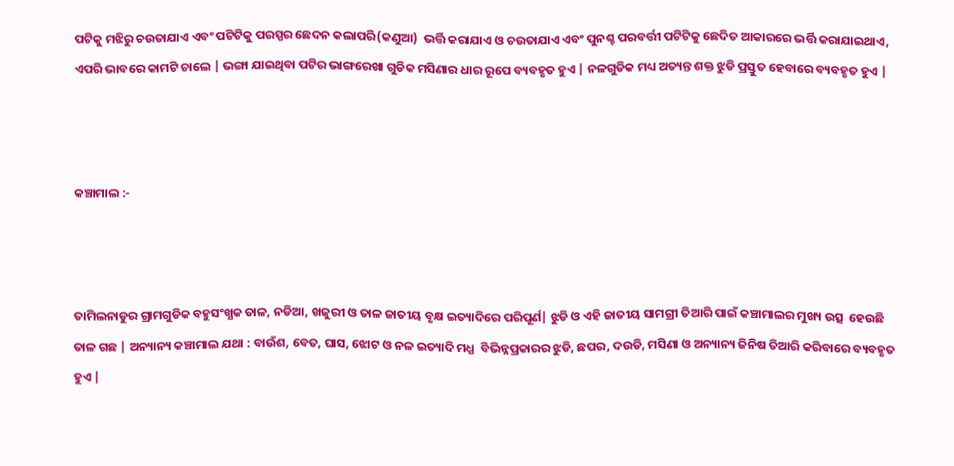ପଟିକୁ ମଝିରୁ ଚଉତାଯାଏ ଏବଂ ପଟିଟିକୁ ପରସ୍ପର ଛେଦନ କଲାପରି(କଣୁଆ)  ଭର୍ତ୍ତି କରାଯାଏ ଓ ଚଉତାଯାଏ ଏବଂ ପୁନଶ୍ଚ ପରବର୍ତ୍ତୀ ପଟିଟିକୁ ଛେଦିତ ଆକାରରେ ଭର୍ତ୍ତି କରାଯାଇଥାଏ, ଏପରି ଭାବରେ କାମଟି ଚାଲେ | ଭଙ୍ଗା ଯାଇଥିବା ପଟିର ଭାଙ୍ଗରେଖା ଗୁଡିକ ମସିଣାର ଧାର ରୂପେ ବ୍ୟବହୃତ ହୁଏ | ନଳଗୁଡିକ ମଧ୍ୟ ଅତ୍ୟନ୍ତ ଶକ୍ତ ଝୁଡି ପ୍ରସ୍ତୁତ ହେବାରେ ବ୍ୟବହୃତ ହୁଏ |



କଞ୍ଚାମାଲ :-



ତାମିଲନାଡୁର ଗ୍ରାମଗୁଡିକ ବହୁସଂଖ୍ଯକ ତାଳ, ନଡିଆ, ଖଜୁରୀ ଓ ତାଳ ଜାତୀୟ ବୃକ୍ଷ ଇତ୍ୟାଦିରେ ପରିପୂର୍ଣ| ଝୁଡି ଓ ଏହି ଜାତୀୟ ସାମଗ୍ରୀ ତିଆରି ପାଇଁ କଞ୍ଚାମାଲର ମୁଖ୍ୟ ଉତ୍ସ  ହେଉଛି ତାଳ ଗଛ | ଅନ୍ୟାନ୍ୟ କଞ୍ଚାମାଲ ଯଥା : ବାଉଁଶ, ବେତ, ଘାସ, ଝୋଟ ଓ ନଳ ଇତ୍ୟାଦି ମଧ୍ଯ  ବିଭିନ୍ନପ୍ରକାରର ଝୁଡି, ଛପର, ଦଉଡି, ମସିଣା ଓ ଅନ୍ୟାନ୍ୟ ଜିନିଷ ତିଆରି କରିବାରେ ବ୍ୟବହୃତ ହୁଏ |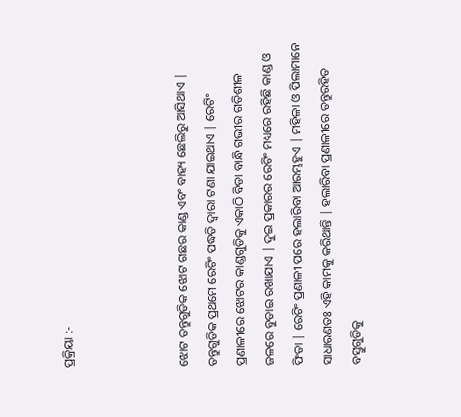ପ୍ରକ୍ରିୟା :-



ଝୋଟ ତନ୍ତୁଗୁଡିକ ଝୋଟ ଗଛର କାଣ୍ଡ ଏବଂ ବାହ୍ୟ ଛେଲିରୁ ଆସିଥାଏ | ତନ୍ତୁଗୁଡିକ ପ୍ରଥମେ ରେଟିଂ ପଦ୍ଧତି ଦ୍ୱାରା ଟଣା ଯାଇଥାଏ | ରେଟିଂ ପ୍ରଣାଳୀରେ ଝୋଟର କାଣ୍ଡଗୁଡିକୁ ଏକାଠି ବିଡା ବାନ୍ଧି ଗଭୀର ଗତିଶୀଳ ଜଳରେ ବୁଡାଇ ରଖାଯାଏ | ଦୁଇ ପ୍ରକାରର ରେଟିଂ ମଧ୍ୟରେ ରହିଛି କାଣ୍ଡ ଓ ଫିତା | ରେଟିଂ ପ୍ରଣାଳୀ ପରେ ହଲାରିବା ଆରମ୍ଭହୁଏ | ମହିଳା ଓ ପିଲାମାନେ ସାଧାରଣତଃ ଏହି କାମକୁ କରିଥାନ୍ତି | ହଲାରିବା ପ୍ରଣାଳୀରେ ତନ୍ତୁରହିତ ବସ୍ତୁଗୁଡିକୁ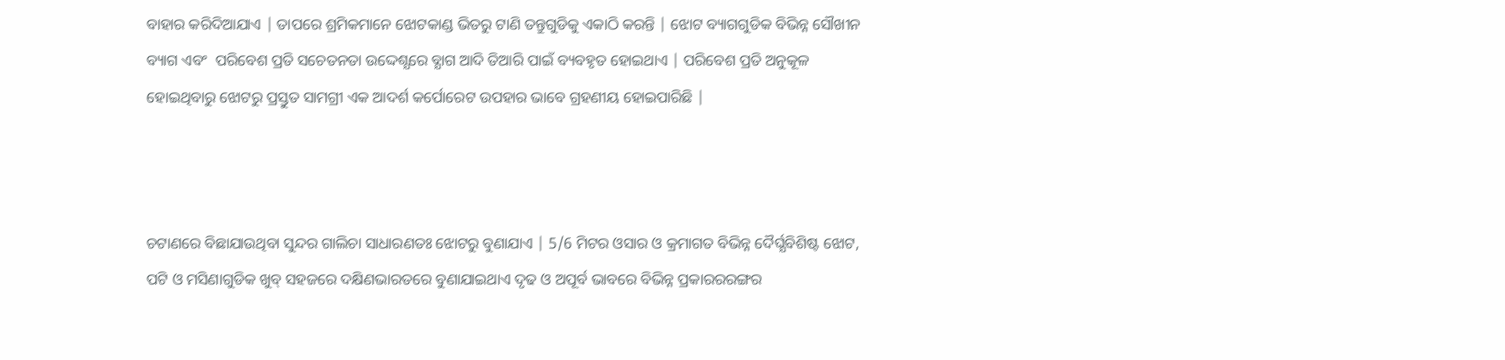ବାହାର କରିଦିଆଯାଏ | ତାପରେ ଶ୍ରମିକମାନେ ଝୋଟକାଣ୍ଡ ଭିତରୁ ଟାଣି ତନ୍ତୁଗୁଡିକୁ ଏକାଠି କରନ୍ତି | ଝୋଟ ବ୍ୟାଗଗୁଡିକ ବିଭିନ୍ନ ସୌଖୀନ ବ୍ୟାଗ ଏବଂ  ପରିବେଶ ପ୍ରତି ସଚେତନତା ଉଦ୍ଦେଶ୍ଯରେ ବ୍ଯାଗ ଆଦି ତିଆରି ପାଇଁ ବ୍ୟବହୃତ ହୋଇଥାଏ | ପରିବେଶ ପ୍ରତି ଅନୁକୂଳ ହୋଇଥିବାରୁ ଝୋଟରୁ ପ୍ରସ୍ତୁତ ସାମଗ୍ରୀ ଏକ ଆଦର୍ଶ କର୍ପୋରେଟ ଉପହାର ଭାବେ ଗ୍ରହଣୀୟ ହୋଇପାରିଛି |



ଚଟାଣରେ ବିଛାଯାଉଥିବା ସୁନ୍ଦର ଗାଲିଚା ସାଧାରଣତଃ ଝୋଟରୁ ବୁଣାଯାଏ | 5/6 ମିଟର ଓସାର ଓ କ୍ରମାଗତ ବିଭିନ୍ନ ଦୈର୍ଘ୍ଯବିଶିଷ୍ଟ ଝୋଟ, ପଟି ଓ ମସିଣାଗୁଡିକ ଖୁବ୍‍ ସହଜରେ ଦକ୍ଷିଣଭାରତରେ ବୁଣାଯାଇଥାଏ ଦୃଢ ଓ ଅପୂର୍ବ ଭାବରେ ବିଭିନ୍ନ ପ୍ରକାରରରଙ୍ଗର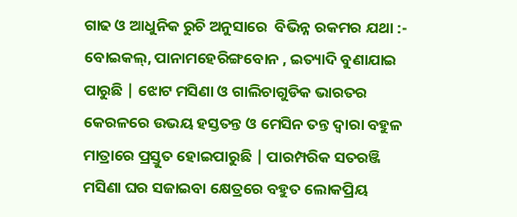ଗାଢ ଓ ଆଧୁନିକ ରୁଚି ଅନୁସାରେ  ବିଭିନ୍ନ ରକମର ଯଥା :- ବୋଇକଲ୍‍, ପାନାମହେରିଙ୍ଗବୋନ , ଇତ୍ୟାଦି ବୁଣାଯାଇ ପାରୁଛି | ଝୋଟ ମସିଣା ଓ ଗାଲିଚାଗୁଡିକ ଭାରତର କେରଳରେ ଉଭୟ ହସ୍ତତନ୍ତ ଓ ମେସିନ ତନ୍ତ ଦ୍ୱାରା ବହୁଳ ମାତ୍ରାରେ ପ୍ରସ୍ତୁତ ହୋଇପାରୁଛି | ପାରମ୍ପରିକ ସତରଞ୍ଜି ମସିଣା ଘର ସଜାଇବା କ୍ଷେତ୍ରରେ ବହୁତ ଲୋକପ୍ରିୟ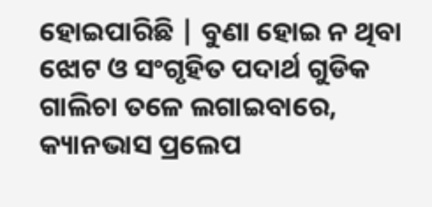ହୋଇପାରିଛି | ବୁଣା ହୋଇ ନ ଥିବା ଝୋଟ ଓ ସଂଗୃହିତ ପଦାର୍ଥ ଗୁଡିକ ଗାଲିଚା ତଳେ ଲଗାଇବାରେ, କ୍ୟାନଭାସ ପ୍ରଲେପ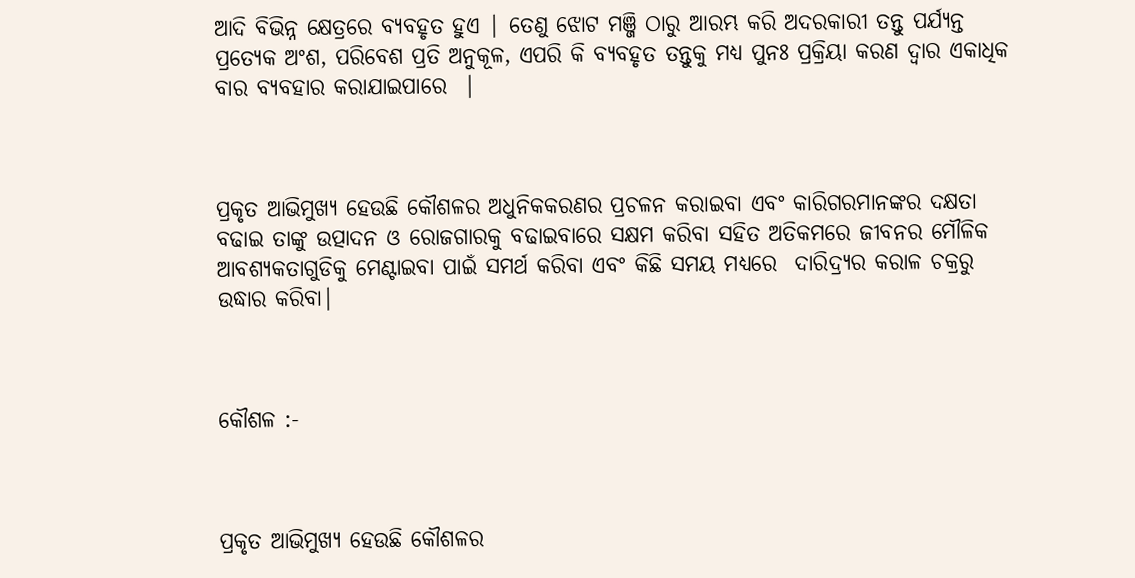ଆଦି ବିଭିନ୍ନ କ୍ଷେତ୍ରରେ ବ୍ୟବହୃତ ହୁଏ | ତେଣୁ ଝୋଟ ମଞ୍ଜି ଠାରୁ ଆରମ୍ଭ କରି ଅଦରକାରୀ ତନ୍ତୁ ପର୍ଯ୍ୟନ୍ତ ପ୍ରତ୍ୟେକ ଅଂଶ, ପରିବେଶ ପ୍ରତି ଅନୁକୂଳ, ଏପରି କି ବ୍ଯବହୃତ ତନ୍ତୁକୁ ମଧ୍ଯ ପୁନଃ ପ୍ରକ୍ରିୟା କରଣ ଦ୍ୱାର ଏକାଧିକ ବାର ବ୍ଯବହାର କରାଯାଇପାରେ  |



ପ୍ରକୃତ ଆଭିମୁଖ୍ୟ ହେଉଛି କୌଶଳର ଅଧୁନିକକରଣର ପ୍ରଚଳନ କରାଇବା ଏବଂ କାରିଗରମାନଙ୍କର ଦକ୍ଷତା ବଢାଇ ତାଙ୍କୁ ଉତ୍ପାଦନ ଓ ରୋଜଗାରକୁ ବଢାଇବାରେ ସକ୍ଷମ କରିବା ସହିତ ଅତିକମରେ ଜୀବନର ମୌଳିକ ଆବଶ୍ଯକତାଗୁଡିକୁ ମେଣ୍ଟାଇବା ପାଇଁ ସମର୍ଥ କରିବା ଏବଂ କିଛି ସମୟ ମଧ୍ଯରେ  ଦାରିଦ୍ର୍ୟର କରାଳ ଚକ୍ରରୁ ଉଦ୍ଧାର କରିବା|



କୌଶଳ :-



ପ୍ରକୃତ ଆଭିମୁଖ୍ୟ ହେଉଛି କୌଶଳର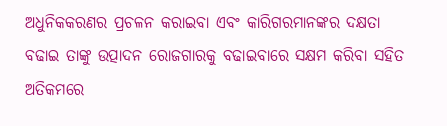ଅଧୁନିକକରଣର ପ୍ରଚଳନ କରାଇବା ଏବଂ କାରିଗରମାନଙ୍କର ଦକ୍ଷତା ବଢାଇ ତାଙ୍କୁ ଉତ୍ପାଦନ ରୋଜଗାରକୁ ବଢାଇବାରେ ସକ୍ଷମ କରିବା ସହିତ ଅତିକମରେ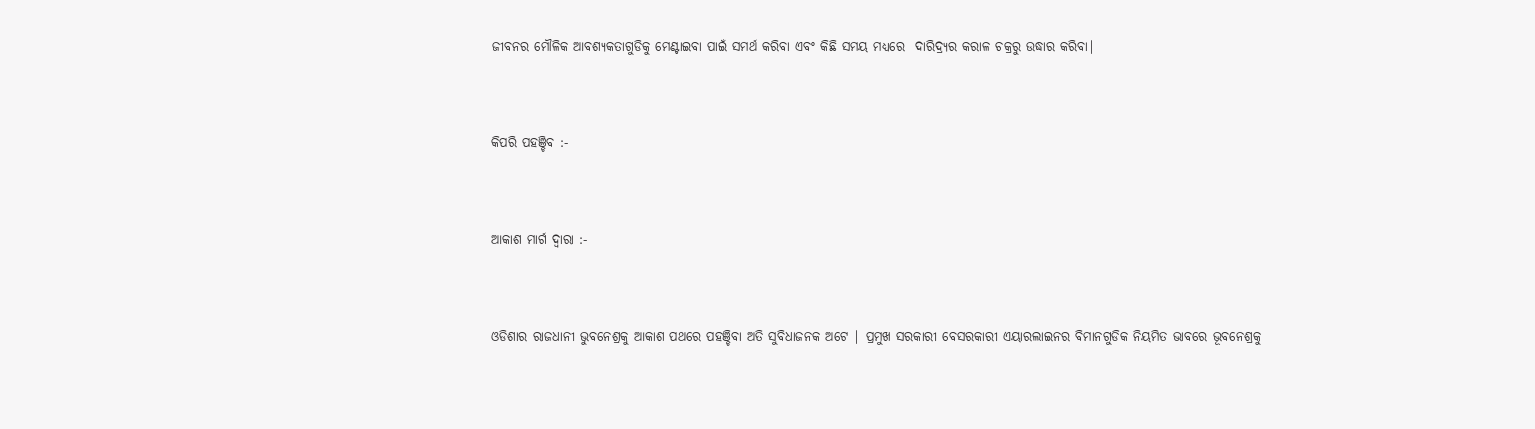ଜୀବନର ମୌଳିକ ଆବଶ୍ଯକତାଗୁଡିକୁ ମେଣ୍ଟାଇବା ପାଇଁ ସମର୍ଥ କରିବା ଏବଂ କିଛି ସମୟ ମଧ୍ଯରେ  ଦାରିଦ୍ର୍ୟର କରାଳ ଚକ୍ରରୁ ଉଦ୍ଧାର କରିବା|



କିପରି ପହଞ୍ଚିବ :-



ଆକାଶ ମାର୍ଗ ଦ୍ୱାରା :-



ଓଡିଶାର ରାଜଧାନୀ ଭୁବନେଶ୍ରକୁ ଆକାଶ ପଥରେ ପହଞ୍ଚିବା ଅତି ସୁବିଧାଜନକ ଅଟେ | ପ୍ରମୁଖ ସରକାରୀ ବେସରକାରୀ ଏୟାରଲାଇନର ବିମାନଗୁଡିକ ନିୟମିତ ଭାବରେ ଭୂବନେଶ୍ରକୁ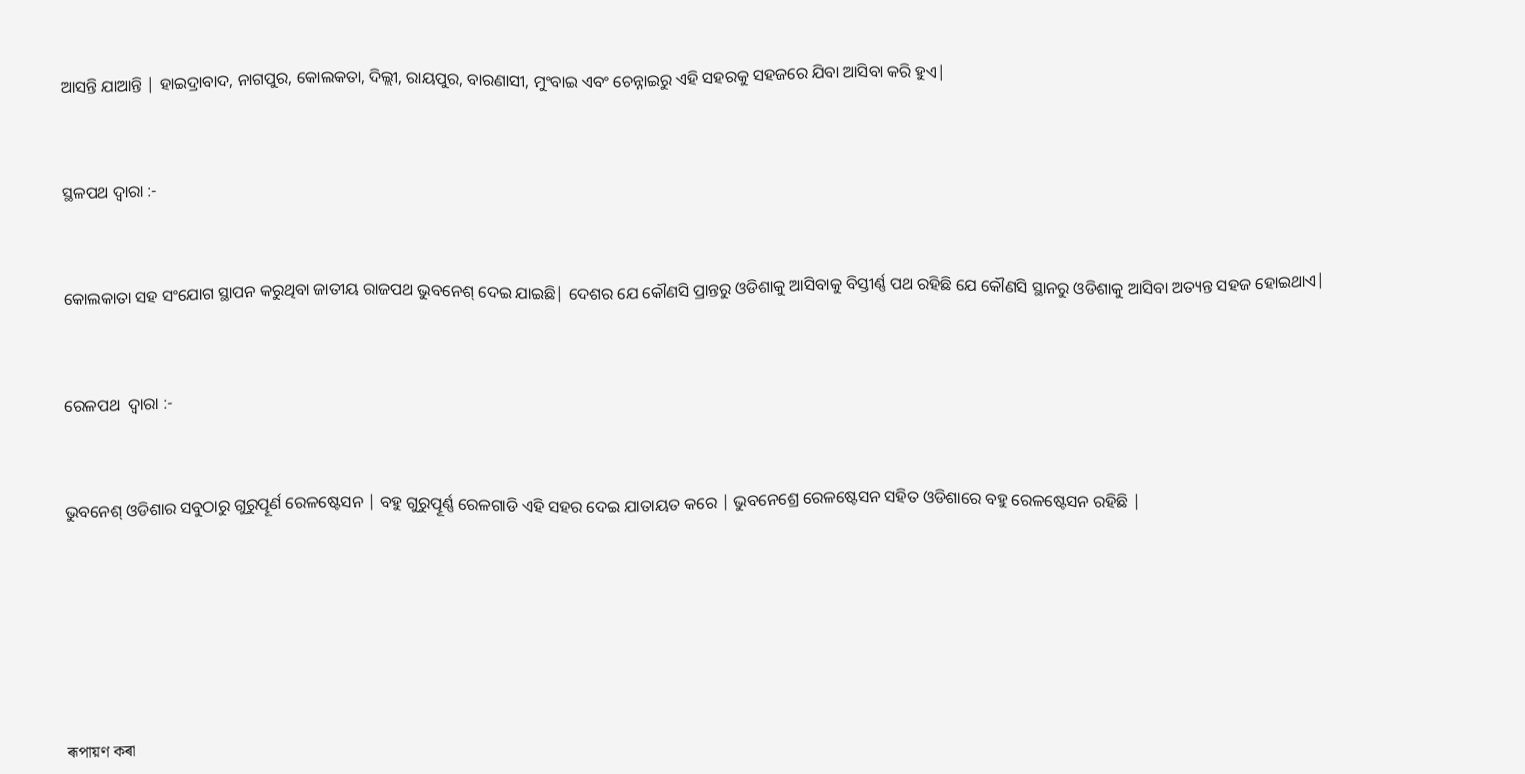ଆସନ୍ତି ଯାଆନ୍ତି | ହାଇଦ୍ରାବାଦ, ନାଗପୁର, କୋଲକତା, ଦିଲ୍ଲୀ, ରାୟପୁର, ବାରଣାସୀ, ମୁଂବାଇ ଏବଂ ଚେନ୍ନାଇରୁ ଏହି ସହରକୁ ସହଜରେ ଯିବା ଆସିବା କରି ହୁଏ|



ସ୍ଥଳପଥ ଦ୍ୱାରା :-



କୋଲକାତା ସହ ସଂଯୋଗ ସ୍ଥାପନ କରୁଥିବା ଜାତୀୟ ରାଜପଥ ଭୁବନେଶ୍ ଦେଇ ଯାଇଛି| ଦେଶର ଯେ କୌଣସି ପ୍ରାନ୍ତରୁ ଓଡିଶାକୁ ଆସିବାକୁ ବିସ୍ତୀର୍ଣ୍ଣ ପଥ ରହିଛି ଯେ କୌଣସି ସ୍ଥାନରୁ ଓଡିଶାକୁ ଆସିବା ଅତ୍ୟନ୍ତ ସହଜ ହୋଇଥାଏ|



ରେଳପଥ  ଦ୍ୱାରା :-



ଭୁବନେଶ୍ ଓଡିଶାର ସବୁଠାରୁ ଗୁରୁତ୍ପୂର୍ଣ ରେଳଷ୍ଟେସନ | ବହୁ ଗୁରୁତ୍ପୂର୍ଣ୍ଣ ରେଳଗାଡି ଏହି ସହର ଦେଇ ଯାତାୟତ କରେ | ଭୁବନେଶ୍ରେ ରେଳଷ୍ଟେସନ ସହିତ ଓଡିଶାରେ ବହୁ ରେଳଷ୍ଟେସନ ରହିଛି |








ৰূপায়ণ কৰা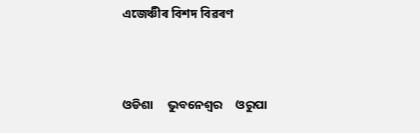এজেঞ্চীৰ বিশদ বিৱৰণ



ଓଡିଶା     ଭୁବନେଶ୍ୱର     ଓରୁପା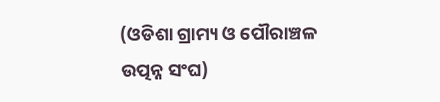(ଓଡିଶା ଗ୍ରାମ୍ୟ ଓ ପୌରାଞ୍ଚଳ ଉତ୍ପନ୍ନ ସଂଘ)